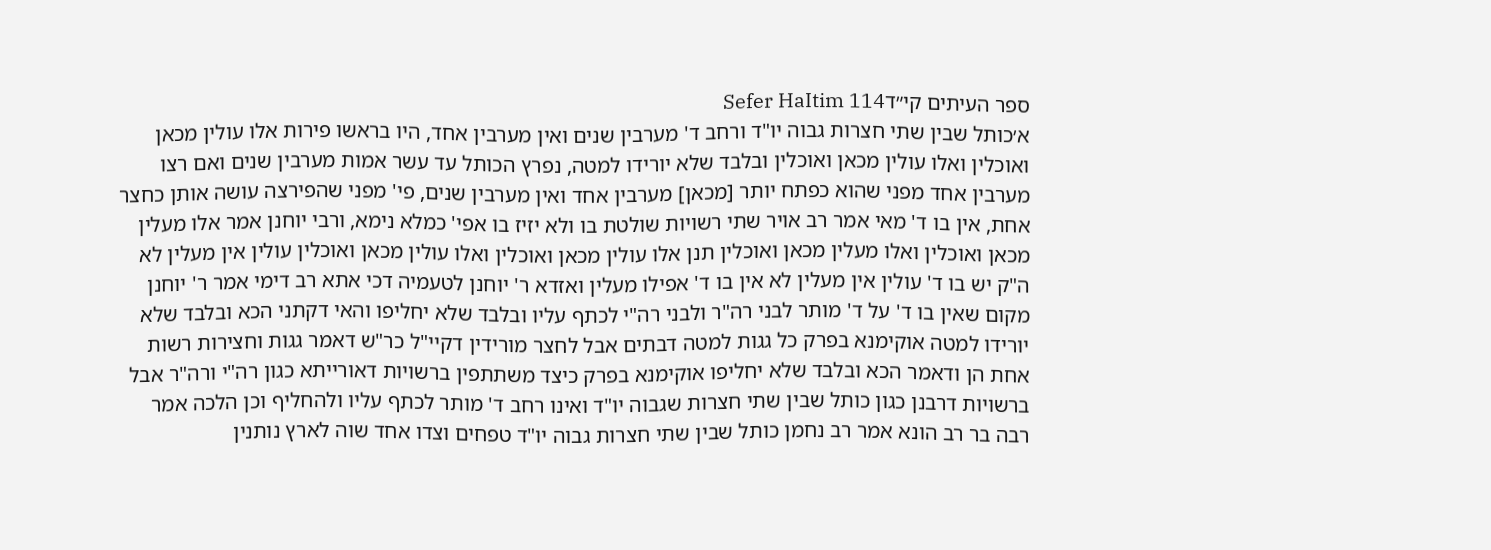ספר העיתים קי״דSefer HaItim 114
א׳כותל שבין שתי חצרות גבוה יו"ד ורחב ד' מערבין שנים ואין מערבין אחד, היו בראשו פירות אלו עולין מכאן ואוכלין ואלו עולין מכאן ואוכלין ובלבד שלא יורידו למטה, נפרץ הכותל עד עשר אמות מערבין שנים ואם רצו מערבין אחד מפני שהוא כפתח יותר [מכאן] מערבין אחד ואין מערבין שנים, פי' מפני שהפירצה עושה אותן כחצר אחת, אין בו ד' מאי אמר רב אויר שתי רשויות שולטת בו ולא יזיז בו אפי' כמלא נימא, ורבי יוחנן אמר אלו מעלין מכאן ואוכלין ואלו מעלין מכאן ואוכלין תנן אלו עולין מכאן ואוכלין ואלו עולין מכאן ואוכלין עולין אין מעלין לא ה"ק יש בו ד' עולין אין מעלין לא אין בו ד' אפילו מעלין ואזדא ר' יוחנן לטעמיה דכי אתא רב דימי אמר ר' יוחנן מקום שאין בו ד' על ד' מותר לבני רה"ר ולבני רה"י לכתף עליו ובלבד שלא יחליפו והאי דקתני הכא ובלבד שלא יורידו למטה אוקימנא בפרק כל גגות למטה דבתים אבל לחצר מורידין דקיי"ל כר"ש דאמר גגות וחצירות רשות אחת הן ודאמר הכא ובלבד שלא יחליפו אוקימנא בפרק כיצד משתתפין ברשויות דאורייתא כגון רה"י ורה"ר אבל ברשויות דרבנן כגון כותל שבין שתי חצרות שגבוה יו"ד ואינו רחב ד' מותר לכתף עליו ולהחליף וכן הלכה אמר רבה בר רב הונא אמר רב נחמן כותל שבין שתי חצרות גבוה יו"ד טפחים וצדו אחד שוה לארץ נותנין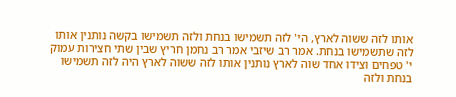אותו לזה ששוה לארץ, הי' לזה תשמישו בנחת ולזה תשמישו בקשה נותנין אותו לזה שתשמישו בנחת. אמר רב שיזבי אמר רב נחמן חריץ שבין שתי חצירות עמוק י' טפחים וצידו אחד שוה לארץ נותנין אותו לזה ששוה לארץ היה לזה תשמישו בנחת ולזה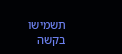תשמישו בקשה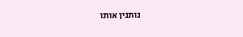נותנין אותו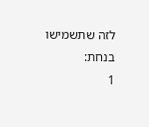לזה שתשמישו בנחת:
1